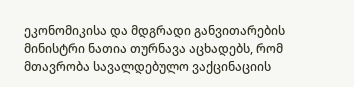ეკონომიკისა და მდგრადი განვითარების მინისტრი ნათია თურნავა აცხადებს, რომ მთავრობა სავალდებულო ვაქცინაციის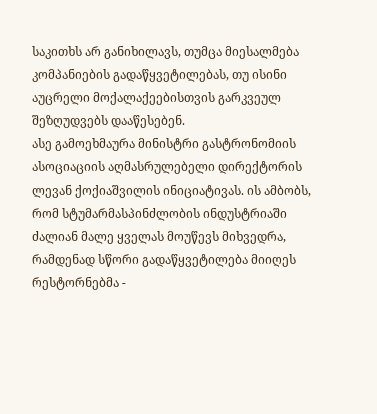საკითხს არ განიხილავს, თუმცა მიესალმება კომპანიების გადაწყვეტილებას, თუ ისინი აუცრელი მოქალაქეებისთვის გარკვეულ შეზღუდვებს დააწესებენ.
ასე გამოეხმაურა მინისტრი გასტრონომიის ასოციაციის აღმასრულებელი დირექტორის ლევან ქოქიაშვილის ინიციატივას. ის ამბობს, რომ სტუმარმასპინძლობის ინდუსტრიაში ძალიან მალე ყველას მოუწევს მიხვედრა, რამდენად სწორი გადაწყვეტილება მიიღეს რესტორნებმა -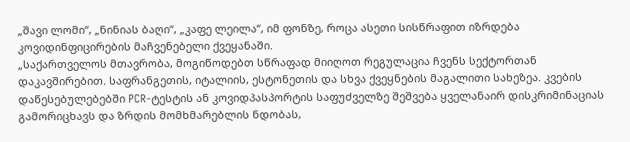„შავი ლომი“, „ნინიას ბაღი“, „კაფე ლეილა“, იმ ფონზე, როცა ასეთი სისწრაფით იზრდება კოვიდინფიცირების მაჩვენებელი ქვეყანაში.
„საქართველოს მთავრობა, მოგიწოდებთ სწრაფად მიიღოთ რეგულაცია ჩვენს სექტორთან დაკავშირებით. საფრანგეთის, იტალიის, ესტონეთის და სხვა ქვეყნების მაგალითი სახეზეა. კვების დაწესებულებებში PCR-ტესტის ან კოვიდპასპორტის საფუძველზე შეშვება ყველანაირ დისკრიმინაციას გამორიცხავს და ზრდის მომხმარებლის ნდობას,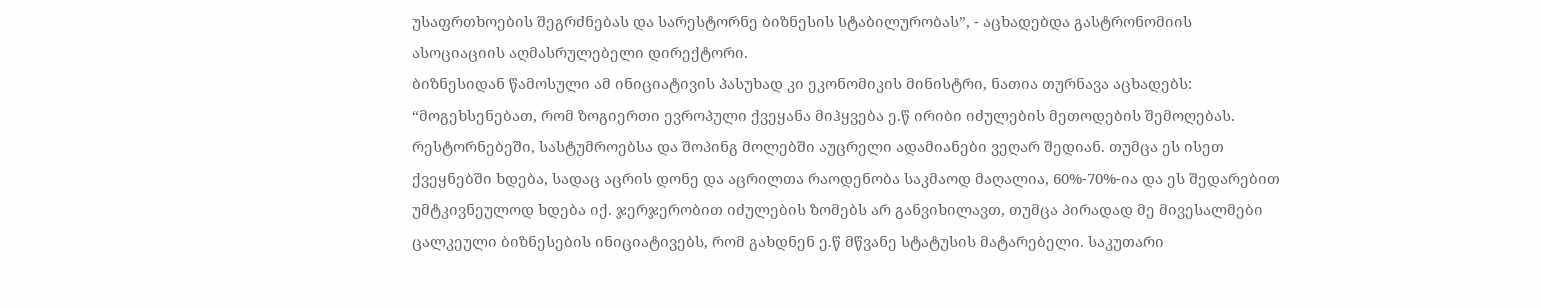უსაფრთხოების შეგრძნებას და სარესტორნე ბიზნესის სტაბილურობას”, - აცხადებდა გასტრონომიის ასოციაციის აღმასრულებელი დირექტორი.
ბიზნესიდან წამოსული ამ ინიციატივის პასუხად კი ეკონომიკის მინისტრი, ნათია თურნავა აცხადებს:
“მოგეხსენებათ, რომ ზოგიერთი ევროპული ქვეყანა მიჰყვება ე.წ ირიბი იძულების მეთოდების შემოღებას. რესტორნებეში, სასტუმროებსა და შოპინგ მოლებში აუცრელი ადამიანები ვეღარ შედიან. თუმცა ეს ისეთ ქვეყნებში ხდება, სადაც აცრის დონე და აცრილთა რაოდენობა საკმაოდ მაღალია, 60%-70%-ია და ეს შედარებით უმტკივნეულოდ ხდება იქ. ჯერჯერობით იძულების ზომებს არ განვიხილავთ, თუმცა პირადად მე მივესალმები ცალკეული ბიზნესების ინიციატივებს, რომ გახდნენ ე.წ მწვანე სტატუსის მატარებელი. საკუთარი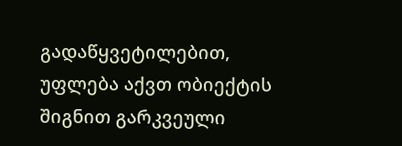გადაწყვეტილებით, უფლება აქვთ ობიექტის შიგნით გარკვეული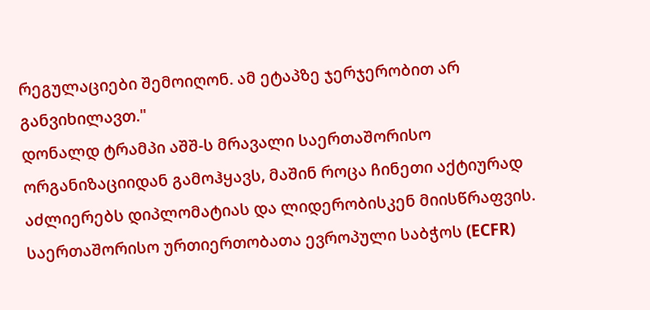რეგულაციები შემოიღონ. ამ ეტაპზე ჯერჯერობით არ განვიხილავთ."
დონალდ ტრამპი აშშ-ს მრავალი საერთაშორისო ორგანიზაციიდან გამოჰყავს, მაშინ როცა ჩინეთი აქტიურად აძლიერებს დიპლომატიას და ლიდერობისკენ მიისწრაფვის. საერთაშორისო ურთიერთობათა ევროპული საბჭოს (ECFR)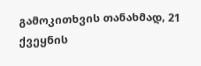გამოკითხვის თანახმად, 21 ქვეყნის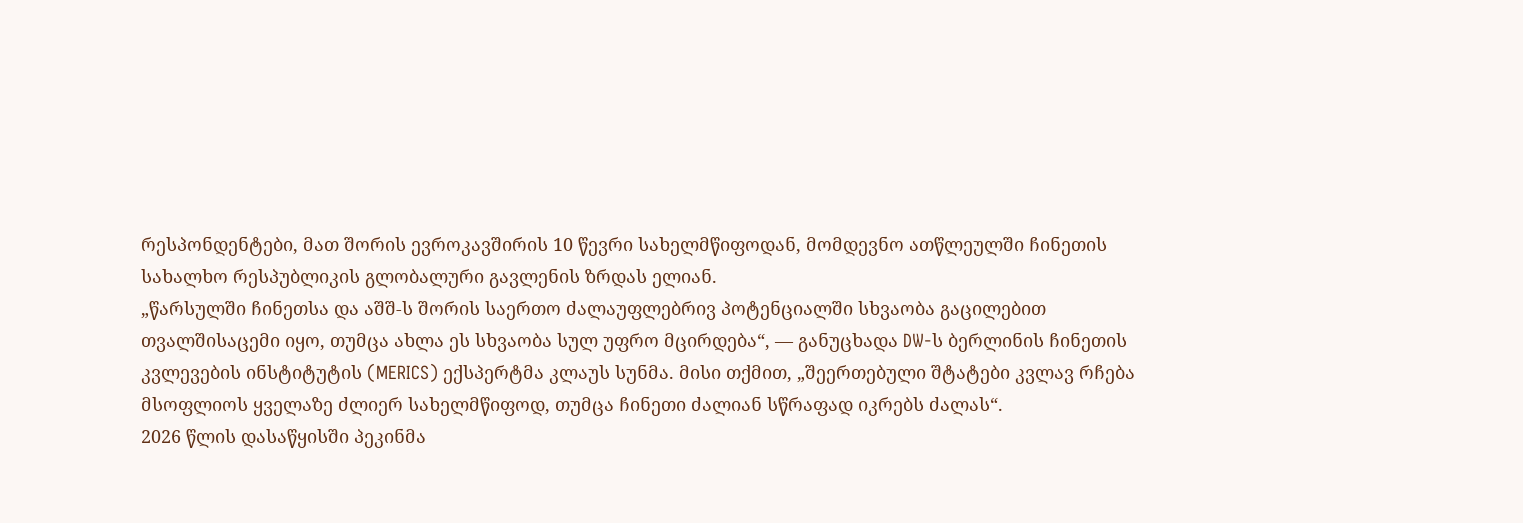რესპონდენტები, მათ შორის ევროკავშირის 10 წევრი სახელმწიფოდან, მომდევნო ათწლეულში ჩინეთის სახალხო რესპუბლიკის გლობალური გავლენის ზრდას ელიან.
„წარსულში ჩინეთსა და აშშ-ს შორის საერთო ძალაუფლებრივ პოტენციალში სხვაობა გაცილებით თვალშისაცემი იყო, თუმცა ახლა ეს სხვაობა სულ უფრო მცირდება“, — განუცხადა DW-ს ბერლინის ჩინეთის კვლევების ინსტიტუტის (MERICS) ექსპერტმა კლაუს სუნმა. მისი თქმით, „შეერთებული შტატები კვლავ რჩება მსოფლიოს ყველაზე ძლიერ სახელმწიფოდ, თუმცა ჩინეთი ძალიან სწრაფად იკრებს ძალას“.
2026 წლის დასაწყისში პეკინმა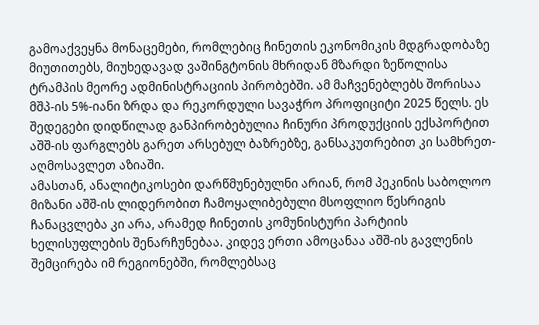გამოაქვეყნა მონაცემები, რომლებიც ჩინეთის ეკონომიკის მდგრადობაზე მიუთითებს, მიუხედავად ვაშინგტონის მხრიდან მზარდი ზეწოლისა ტრამპის მეორე ადმინისტრაციის პირობებში. ამ მაჩვენებლებს შორისაა მშპ-ის 5%-იანი ზრდა და რეკორდული სავაჭრო პროფიციტი 2025 წელს. ეს შედეგები დიდწილად განპირობებულია ჩინური პროდუქციის ექსპორტით აშშ-ის ფარგლებს გარეთ არსებულ ბაზრებზე, განსაკუთრებით კი სამხრეთ-აღმოსავლეთ აზიაში.
ამასთან, ანალიტიკოსები დარწმუნებულნი არიან, რომ პეკინის საბოლოო მიზანი აშშ-ის ლიდერობით ჩამოყალიბებული მსოფლიო წესრიგის ჩანაცვლება კი არა, არამედ ჩინეთის კომუნისტური პარტიის ხელისუფლების შენარჩუნებაა. კიდევ ერთი ამოცანაა აშშ-ის გავლენის შემცირება იმ რეგიონებში, რომლებსაც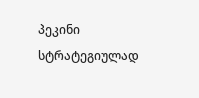პეკინი სტრატეგიულად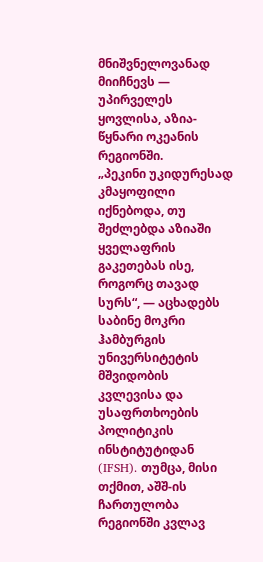მნიშვნელოვანად მიიჩნევს — უპირველეს ყოვლისა, აზია-წყნარი ოკეანის რეგიონში.
„პეკინი უკიდურესად კმაყოფილი იქნებოდა, თუ შეძლებდა აზიაში ყველაფრის გაკეთებას ისე, როგორც თავად სურს“, — აცხადებს საბინე მოკრი ჰამბურგის უნივერსიტეტის მშვიდობის კვლევისა და უსაფრთხოების პოლიტიკის ინსტიტუტიდან (IFSH). თუმცა, მისი თქმით, აშშ-ის ჩართულობა რეგიონში კვლავ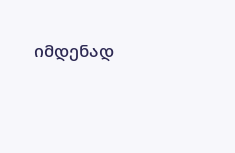იმდენად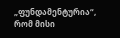„ფუნდამენტურია“, რომ მისი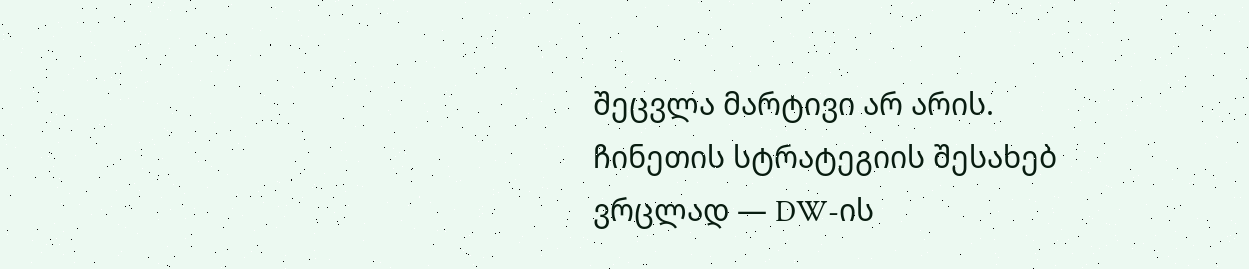შეცვლა მარტივი არ არის.
ჩინეთის სტრატეგიის შესახებ ვრცლად — DW-ის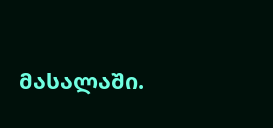მასალაში.